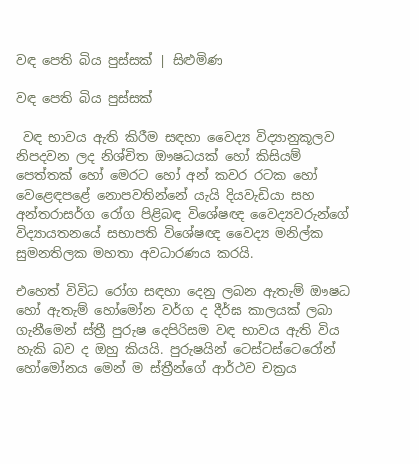වඳ පෙති බිය පුස්සක් | සිළුමිණ

වඳ පෙති බිය පුස්සක්

 වඳ භාවය ඇති කිරීම සඳහා වෛද්‍ය විද්‍යානුකූලව නිපදවන ලද නිශ්චිත ඖෂධයක් හෝ කිසියම් පෙත්තක් හෝ මෙරට හෝ අන් කවර රටක හෝ වෙළෙඳපළේ නොපවතින්නේ යැයි දියවැඩියා සහ අන්තරාසර්ග රෝග පිළිබඳ විශේෂඥ‍ වෛද්‍යවරුන්ගේ විද්‍යායතනයේ සභාපති විශේෂඥ වෛද්‍ය මනිල්ක සුමනතිලක මහතා අවධාරණය කරයි.

එහෙත් විවිධ රෝග සඳහා දෙනු ලබන ඇතැම් ඖෂධ හෝ ඇතැම් හෝමෝන වර්ග ද දීර්ඝ කාලයක් ලබා ගැනීමෙන් ස්ත්‍රී පුරුෂ දෙපිරිසම වඳ භාවය ඇති විය හැකි බව ද ඔහු කියයි. පුරුෂයින් ටෙස්ටස්ටෙ‍රෝන් හෝමෝනය මෙන් ම ස්ත්‍රීන්ගේ ආර්ථව චක්‍රය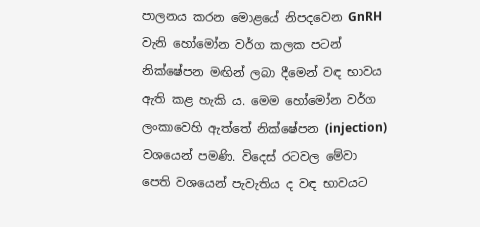පාලනය කරන මොළයේ නිපදවෙන GnRH වැනි හෝමෝන වර්ග කලක පටන් නික්ෂේපන මඟින් ලබා දීමෙන් වඳ භාවය ඇති කළ හැකි ය. මෙම හෝමෝන වර්ග ලංකාවෙහි ඇත්තේ නික්ෂේපන (injection) වශයෙන් පමණි. විදෙස් රටවල මේවා පෙති වශයෙන් පැවැතිය ද වඳ භාවයට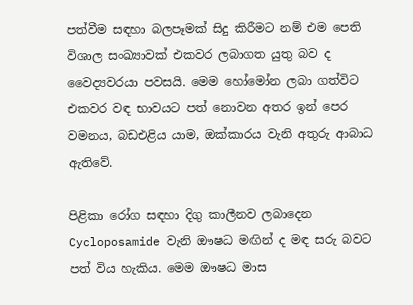පත්වීම සඳහා බලපෑමක් සිදු කිරීමට නම් එම පෙති විශාල සංඛ්‍යාවක් එකවර ලබාගත යුතු බව ද වෛද්‍යවරයා පවසයි. මෙම හෝමෝන ලබා ගත්විට එකවර වඳ භාවයට පත් නොවන අතර ඉන් පෙර වමනය, බඩඑළිය යාම, ඔක්කාරය වැනි අතුරු ආබාධ ඇතිවේ.

පිළිකා ‍රෝග සඳහා දිගු කාලීනව ලබාදෙන Cycloposamide වැනි ඖෂධ මඟින් ද මඳ සරු බවට පත් විය හැකිය. මෙම ඖෂධ මාස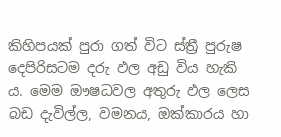කිහිපයක් පුරා ගත් විට ස්ත්‍රී පුරුෂ දෙපිරිසටම දරු ඵල අඩු විය හැකි ය. මෙම ඖෂධවල අතුරු ඵල ලෙස බඩ දැවිල්ල, වමනය, ඔක්කාරය හා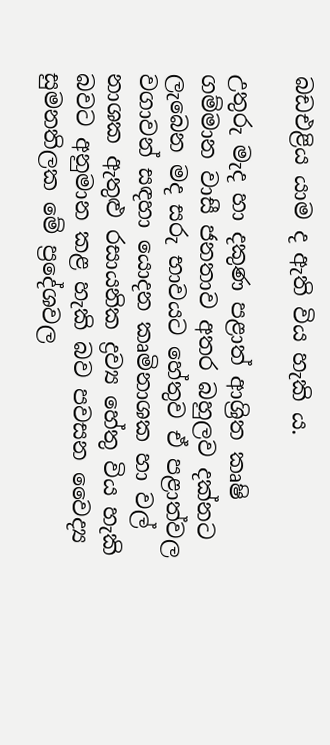බඩඑළිය යාම ද ඇති විය හැකි ය.

උතුරු මැද හා දකුණ පළාත් ආශ්‍රිත කෘෂි ගම්මාන වාසී ජනතාව අතර බහුලව දක්නට ලැබෙන මද සරු භාවයට හේතුව ඒ පළාත්වල වගාවන් සඳහා යොදන කෘමිනාශක හා වල් නාශක ඇතුළු රසායනික ද්‍රව්‍ය හේතු විය හැකි බවට අනුමාන කළ හැකි බව පවසන වෛද්‍ය සුමනතිලක මේ ප්‍රදේශවල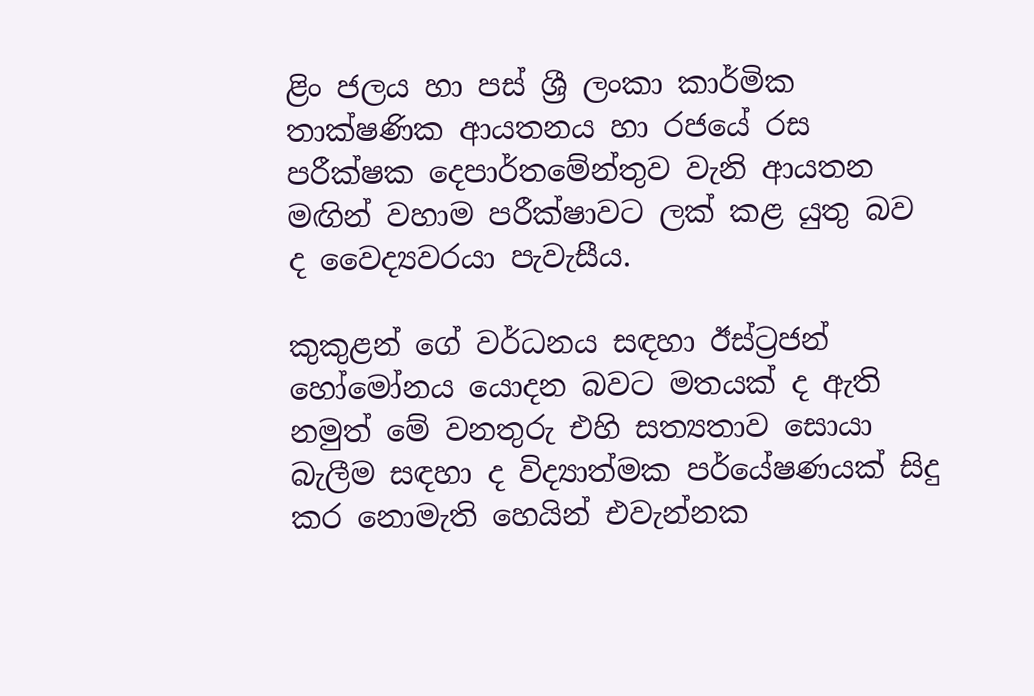ළිං ජලය හා පස් ශ්‍රී ලංකා කාර්මික තාක්ෂණික ආයතනය හා රජයේ රස පරීක්ෂක දෙපාර්තමේන්තුව වැනි ආයතන මඟින් වහාම පරීක්ෂාවට ලක් කළ යුතු බව ද වෛද්‍යවරයා පැවැසීය.

කුකුළන් ගේ වර්ධනය සඳහා ඊස්ට්‍රජන් හෝමෝනය යොදන බවට මතයක් ද ඇති නමුත් මේ වනතුරු එහි සත්‍යතාව සොයා බැලීම සඳහා ද විද්‍යාත්මක පර්යේෂණයක් සිදු කර නොමැති හෙයින් එවැන්නක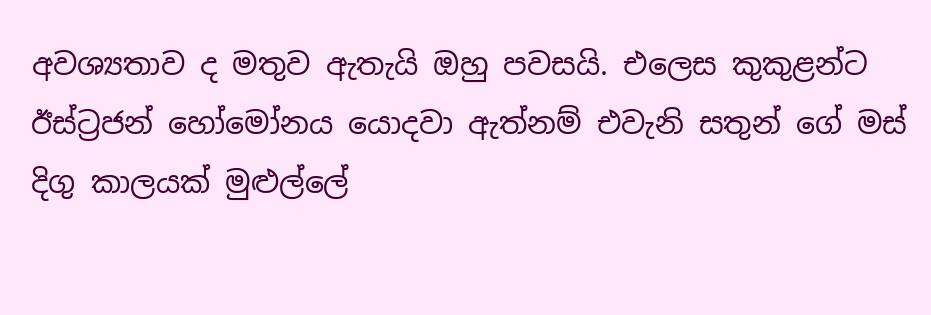අවශ්‍යතාව ද මතුව ඇතැයි ඔහු පවසයි‍. එලෙස කුකුළන්ට ඊස්ට්‍රජන් හෝමෝනය යොදවා ඇත්නම් එවැනි සතුන් ගේ මස් දිගු කාලයක් මුළුල්ලේ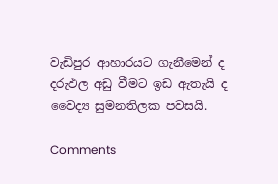වැඩිපුර ආහාරයට ගැනීමෙන් ද දරුඵල අඩු වීමට ඉඩ ඇතැයි ද වෛද්‍ය සුමනතිලක පවසයි.

Comments